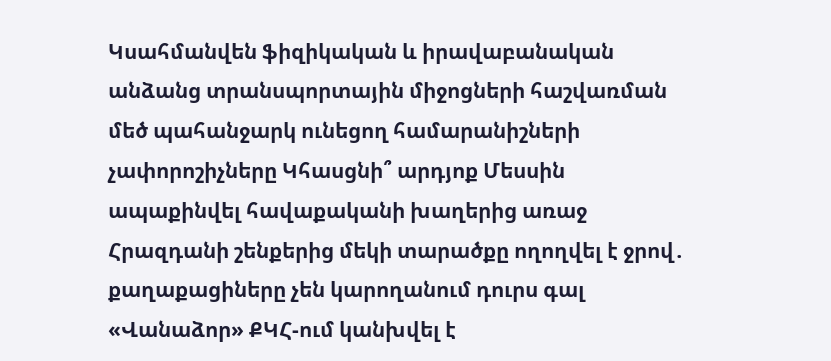Կսահմանվեն ֆիզիկական և իրավաբանական անձանց տրանսպորտային միջոցների հաշվառման մեծ պահանջարկ ունեցող համարանիշների չափորոշիչները Կհասցնի՞ արդյոք Մեսսին ապաքինվել հավաքականի խաղերից առաջ Հրազդանի շենքերից մեկի տարածքը ողողվել է ջրով․ քաղաքացիները չեն կարողանում դուրս գալ «Վանաձոր» ՔԿՀ-ում կանխվել է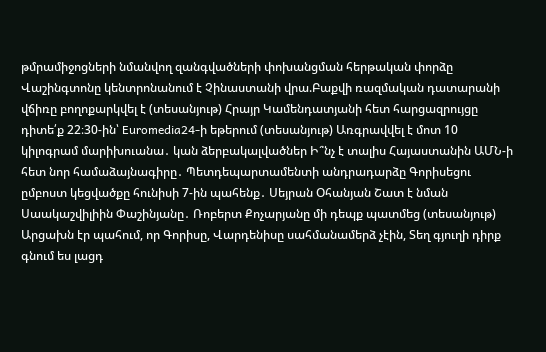թմրամիջոցների նմանվող զանգվածների փոխանցման հերթական փորձը Վաշինգտոնը կենտրոնանում է Չինաստանի վրա.Բաքվի ռազմական դատարանի վճիռը բողոքարկվել է (տեսանյութ) Հրայր Կամենդատյանի հետ հարցազրույցը դիտե՛ք 22։30-ին՝ Euromedia24-ի եթերում (տեսանյութ) Առգրավվել է մոտ 10 կիլոգրամ մարիխուանա․ կան ձերբակալվածներ Ի՞նչ է տալիս Հայաստանին ԱՄՆ-ի հետ նոր համաձայնագիրը․ Պետդեպարտամենտի անդրադարձը Գորիսեցու ըմբոստ կեցվածքը հունիսի 7-ին պահենք․ Սեյրան Օհանյան Շատ է նման Սաակաշվիլիին Փաշինյանը․ Ռոբերտ Քոչարյանը մի դեպք պատմեց (տեսանյութ) Արցախն էր պահում, որ Գորիսը, Վարդենիսը սահմանամերձ չէին, Տեղ գյուղի դիրք գնում ես լացդ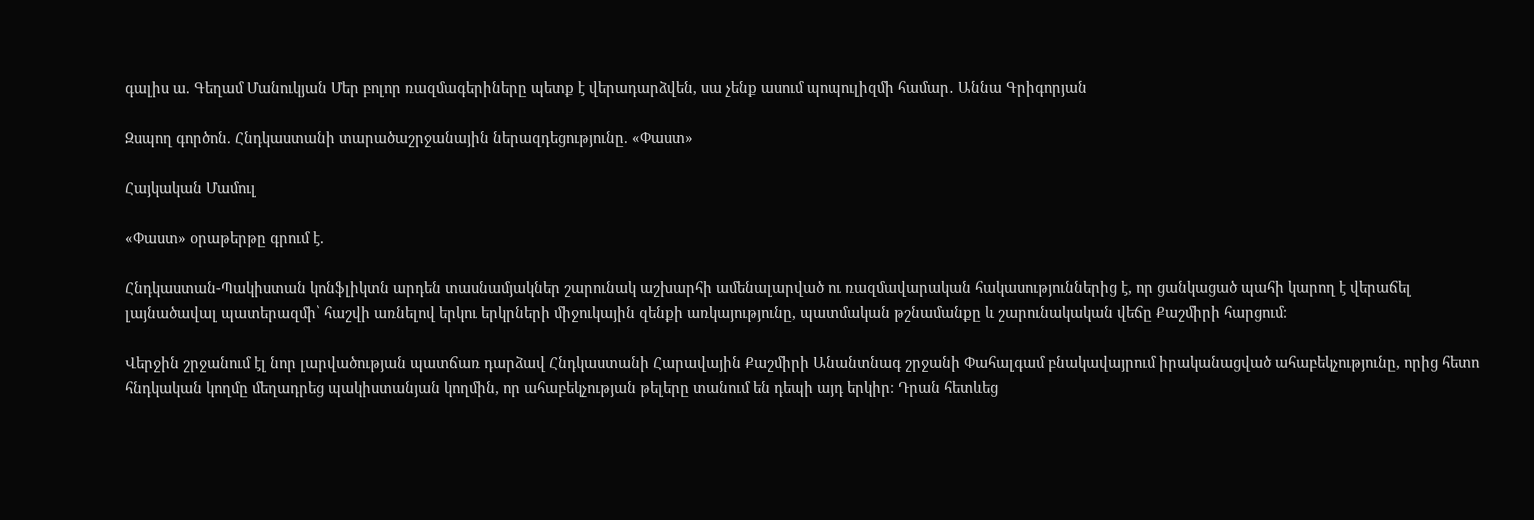գալիս ա. Գեղամ Մանուկյան Մեր բոլոր ռազմագերիները պետք է վերադարձվեն, սա չենք ասում պոպուլիզմի համար․ Աննա Գրիգորյան

Զսպող գործոն. Հնդկաստանի տարածաշրջանային ներազդեցությունը. «Փաստ»

Հայկական Մամուլ

«Փաստ» օրաթերթը գրում է.

Հնդկաստան-Պակիստան կոնֆլիկտն արդեն տասնամյակներ շարունակ աշխարհի ամենալարված ու ռազմավարական հակասություններից է, որ ցանկացած պահի կարող է վերաճել լայնածավալ պատերազմի՝ հաշվի առնելով երկու երկրների միջուկային զենքի առկայությունը, պատմական թշնամանքը և շարունակական վեճը Քաշմիրի հարցում։

Վերջին շրջանում էլ նոր լարվածության պատճառ դարձավ Հնդկաստանի Հարավային Քաշմիրի Անանտնագ շրջանի Փահալգամ բնակավայրում իրականացված ահաբեկչությունը, որից հետո հնդկական կողմը մեղադրեց պակիստանյան կողմին, որ ահաբեկչության թելերը տանում են դեպի այդ երկիր։ Դրան հետևեց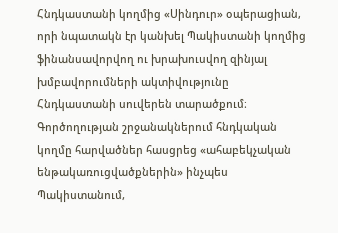Հնդկաստանի կողմից «Սինդուր» օպերացիան, որի նպատակն էր կանխել Պակիստանի կողմից ֆինանսավորվող ու խրախուսվող զինյալ խմբավորումների ակտիվությունը Հնդկաստանի սուվերեն տարածքում։ Գործողության շրջանակներում հնդկական կողմը հարվածներ հասցրեց «ահաբեկչական ենթակառուցվածքներին» ինչպես Պակիստանում,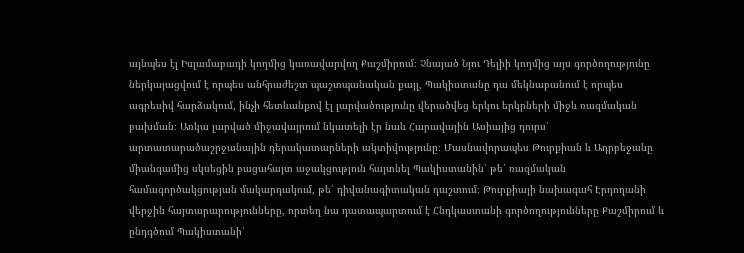այնպես էլ Իսլամաբադի կողմից կառավարվող Քաշմիրում։ Չնայած Նյու Դելիի կողմից այս գործողությունը ներկայացվում է որպես անհրաժեշտ պաշտպանական քայլ, Պակիստանը դա մեկնաբանում է որպես ագրեսիվ հարձակում, ինչի հետևանքով էլ լարվածությունը վերածվեց երկու երկրների միջև ռազմական բախման։ Առկա լարված միջավայրում նկատելի էր նաև Հարավային Ասիայից դուրս՝ արտատարածաշրջանային դերակատարների ակտիվությունը։ Մասնավորապես Թուրքիան և Ադրբեջանը միանգամից սկսեցին բացահայտ աջակցություն հայտնել Պակիստանին՝ թե՛ ռազմական համագործակցության մակարդակում, թե՛ դիվանագիտական դաշտում։ Թուրքիայի նախագահ Էրդողանի վերջին հայտարարությունները, որտեղ նա դատապարտում է Հնդկաստանի գործողությունները Քաշմիրում և ընդգծում Պակիստանի՝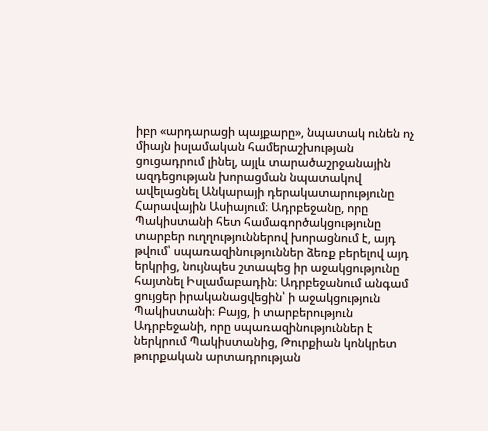իբր «արդարացի պայքարը», նպատակ ունեն ոչ միայն իսլամական համերաշխության ցուցադրում լինել, այլև տարածաշրջանային ազդեցության խորացման նպատակով ավելացնել Անկարայի դերակատարությունը Հարավային Ասիայում։ Ադրբեջանը, որը Պակիստանի հետ համագործակցությունը տարբեր ուղղություններով խորացնում է, այդ թվում՝ սպառազինություններ ձեռք բերելով այդ երկրից, նույնպես շտապեց իր աջակցությունը հայտնել Իսլամաբադին։ Ադրբեջանում անգամ ցույցեր իրականացվեցին՝ ի աջակցություն Պակիստանի։ Բայց, ի տարբերություն Ադրբեջանի, որը սպառազինություններ է ներկրում Պակիստանից, Թուրքիան կոնկրետ թուրքական արտադրության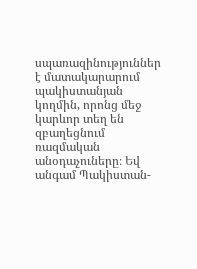սպառազինություններ է մատակարարում պակիստանյան կողմին, որոնց մեջ կարևոր տեղ են զբաղեցնում ռազմական անօդաչուները։ Եվ անգամ Պակիստան-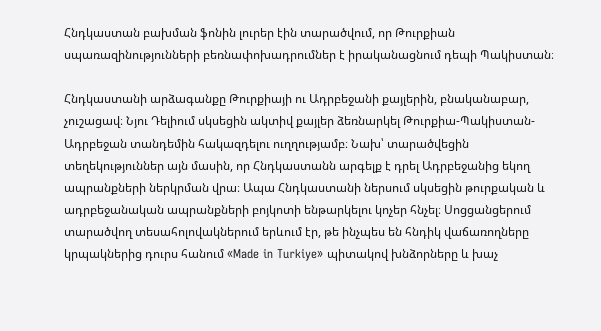Հնդկաստան բախման ֆոնին լուրեր էին տարածվում, որ Թուրքիան սպառազինությունների բեռնափոխադրումներ է իրականացնում դեպի Պակիստան։

Հնդկաստանի արձագանքը Թուրքիայի ու Ադրբեջանի քայլերին, բնականաբար, չուշացավ։ Նյու Դելիում սկսեցին ակտիվ քայլեր ձեռնարկել Թուրքիա-Պակիստան-Ադրբեջան տանդեմին հակազդելու ուղղությամբ։ Նախ՝ տարածվեցին տեղեկություններ այն մասին, որ Հնդկաստանն արգելք է դրել Ադրբեջանից եկող ապրանքների ներկրման վրա։ Ապա Հնդկաստանի ներսում սկսեցին թուրքական և ադրբեջանական ապրանքների բոյկոտի ենթարկելու կոչեր հնչել։ Սոցցանցերում տարածվող տեսահոլովակներում երևում էր, թե ինչպես են հնդիկ վաճառողները կրպակներից դուրս հանում «Made in Turkiye» պիտակով խնձորները և խաչ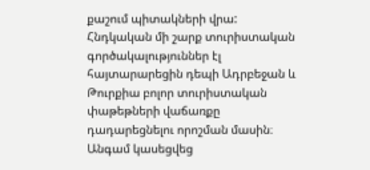քաշում պիտակների վրա: Հնդկական մի շարք տուրիստական գործակալություններ էլ հայտարարեցին դեպի Ադրբեջան և Թուրքիա բոլոր տուրիստական փաթեթների վաճառքը դադարեցնելու որոշման մասին։ Անգամ կասեցվեց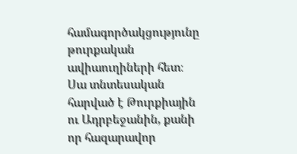համագործակցությունը թուրքական ավիաուղիների հետ։ Սա տնտեսական հարված է Թուրքիային ու Ադրբեջանին, քանի որ հազարավոր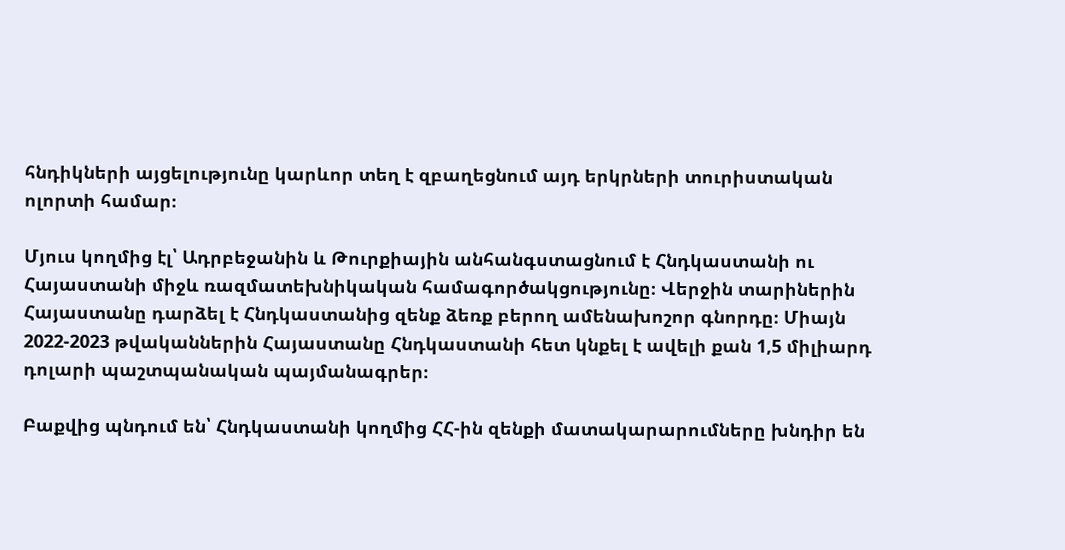հնդիկների այցելությունը կարևոր տեղ է զբաղեցնում այդ երկրների տուրիստական ոլորտի համար։

Մյուս կողմից էլ՝ Ադրբեջանին և Թուրքիային անհանգստացնում է Հնդկաստանի ու Հայաստանի միջև ռազմատեխնիկական համագործակցությունը։ Վերջին տարիներին Հայաստանը դարձել է Հնդկաստանից զենք ձեռք բերող ամենախոշոր գնորդը։ Միայն 2022-2023 թվականներին Հայաստանը Հնդկաստանի հետ կնքել է ավելի քան 1,5 միլիարդ դոլարի պաշտպանական պայմանագրեր։

Բաքվից պնդում են՝ Հնդկաստանի կողմից ՀՀ-ին զենքի մատակարարումները խնդիր են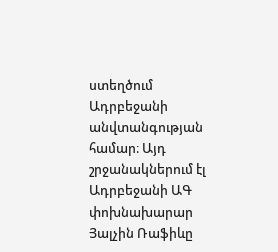ստեղծում Ադրբեջանի անվտանգության համար։ Այդ շրջանակներում էլ Ադրբեջանի ԱԳ փոխնախարար Յալչին Ռաֆիևը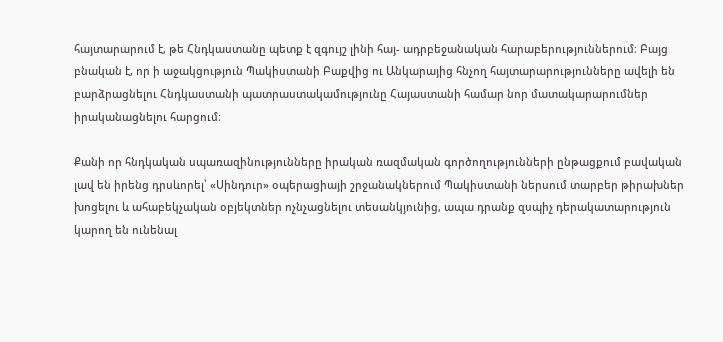հայտարարում է, թե Հնդկաստանը պետք է զգույշ լինի հայ- ադրբեջանական հարաբերություններում։ Բայց բնական է, որ ի աջակցություն Պակիստանի Բաքվից ու Անկարայից հնչող հայտարարությունները ավելի են բարձրացնելու Հնդկաստանի պատրաստակամությունը Հայաստանի համար նոր մատակարարումներ իրականացնելու հարցում։

Քանի որ հնդկական սպառազինությունները իրական ռազմական գործողությունների ընթացքում բավական լավ են իրենց դրսևորել՝ «Սինդուր» օպերացիայի շրջանակներում Պակիստանի ներսում տարբեր թիրախներ խոցելու և ահաբեկչական օբյեկտներ ոչնչացնելու տեսանկյունից, ապա դրանք զսպիչ դերակատարություն կարող են ունենալ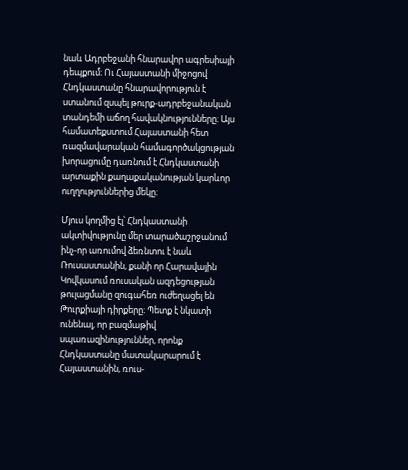նաև Ադրբեջանի հնարավոր ագրեսիայի դեպքում։ Ու Հայաստանի միջոցով Հնդկաստանը հնարավորություն է ստանում զսպել թուրք-ադրբեջանական տանդեմի աճող հավակնությունները։ Այս համատեքստում Հայաստանի հետ ռազմավարական համագործակցության խորացումը դառնում է Հնդկաստանի արտաքին քաղաքականության կարևոր ուղղություններից մեկը։

Մյուս կողմից էլ՝ Հնդկաստանի ակտիվությունը մեր տարածաշրջանում ինչ-որ առումով ձեռնտու է նաև Ռուսաստանին, քանի որ Հարավային Կովկասում ռուսական ազդեցության թուլացմանը զուգահեռ ուժեղացել են Թուրքիայի դիրքերը։ Պետք է նկատի ունենալ, որ բազմաթիվ սպառազինություններ, որոնք Հնդկաստանը մատակարարում է Հայաստանին, ռուս-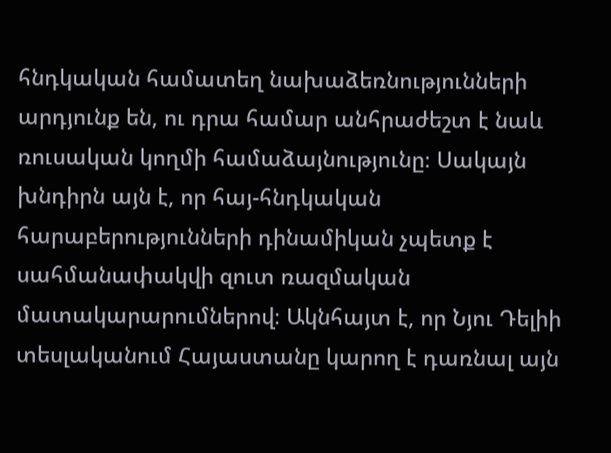հնդկական համատեղ նախաձեռնությունների արդյունք են, ու դրա համար անհրաժեշտ է նաև ռուսական կողմի համաձայնությունը։ Սակայն խնդիրն այն է, որ հայ-հնդկական հարաբերությունների դինամիկան չպետք է սահմանափակվի զուտ ռազմական մատակարարումներով։ Ակնհայտ է, որ Նյու Դելիի տեսլականում Հայաստանը կարող է դառնալ այն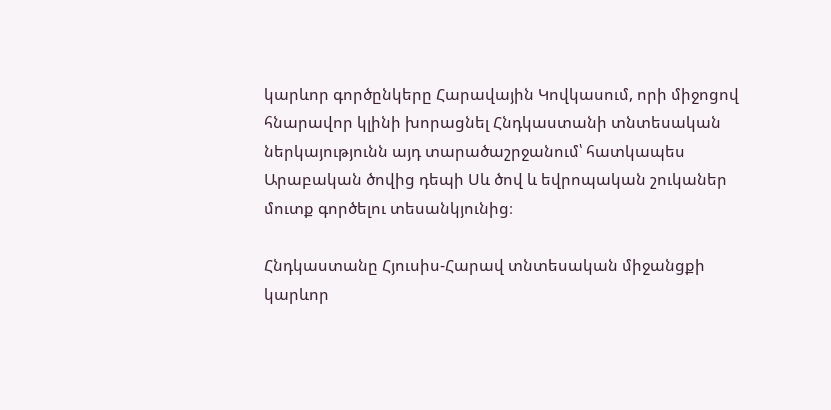կարևոր գործընկերը Հարավային Կովկասում, որի միջոցով հնարավոր կլինի խորացնել Հնդկաստանի տնտեսական ներկայությունն այդ տարածաշրջանում՝ հատկապես Արաբական ծովից դեպի Սև ծով և եվրոպական շուկաներ մուտք գործելու տեսանկյունից։

Հնդկաստանը Հյուսիս-Հարավ տնտեսական միջանցքի կարևոր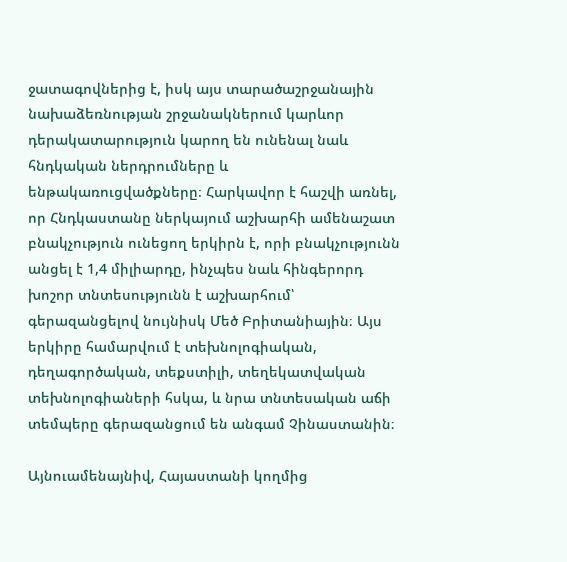ջատագովներից է, իսկ այս տարածաշրջանային նախաձեռնության շրջանակներում կարևոր դերակատարություն կարող են ունենալ նաև հնդկական ներդրումները և ենթակառուցվածքները։ Հարկավոր է հաշվի առնել, որ Հնդկաստանը ներկայում աշխարհի ամենաշատ բնակչություն ունեցող երկիրն է, որի բնակչությունն անցել է 1,4 միլիարդը, ինչպես նաև հինգերորդ խոշոր տնտեսությունն է աշխարհում՝ գերազանցելով նույնիսկ Մեծ Բրիտանիային։ Այս երկիրը համարվում է տեխնոլոգիական, դեղագործական, տեքստիլի, տեղեկատվական տեխնոլոգիաների հսկա, և նրա տնտեսական աճի տեմպերը գերազանցում են անգամ Չինաստանին։

Այնուամենայնիվ, Հայաստանի կողմից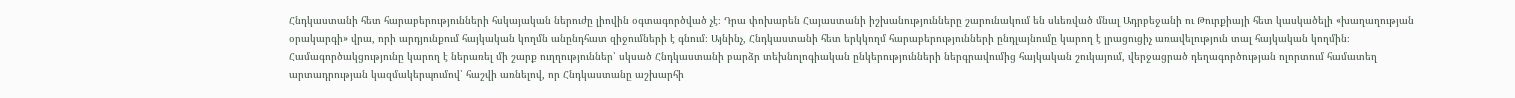Հնդկաստանի հետ հարաբերությունների հսկայական ներուժը լիովին օգտագործված չէ։ Դրա փոխարեն Հայաստանի իշխանությունները շարունակում են սևեռված մնալ Ադրբեջանի ու Թուրքիայի հետ կասկածելի «խաղաղության օրակարգի» վրա, որի արդյունքում հայկական կողմն անընդհատ զիջումների է գնում։ Այնինչ, Հնդկաստանի հետ երկկողմ հարաբերությունների ընդլայնումը կարող է լրացուցիչ առավելություն տալ հայկական կողմին։ Համագործակցությունը կարող է ներառել մի շարք ուղղություններ՝ սկսած Հնդկաստանի բարձր տեխնոլոգիական ընկերությունների ներգրավումից հայկական շուկայում, վերջացրած դեղագործության ոլորտում համատեղ արտադրության կազմակերպումով՝ հաշվի առնելով, որ Հնդկաստանը աշխարհի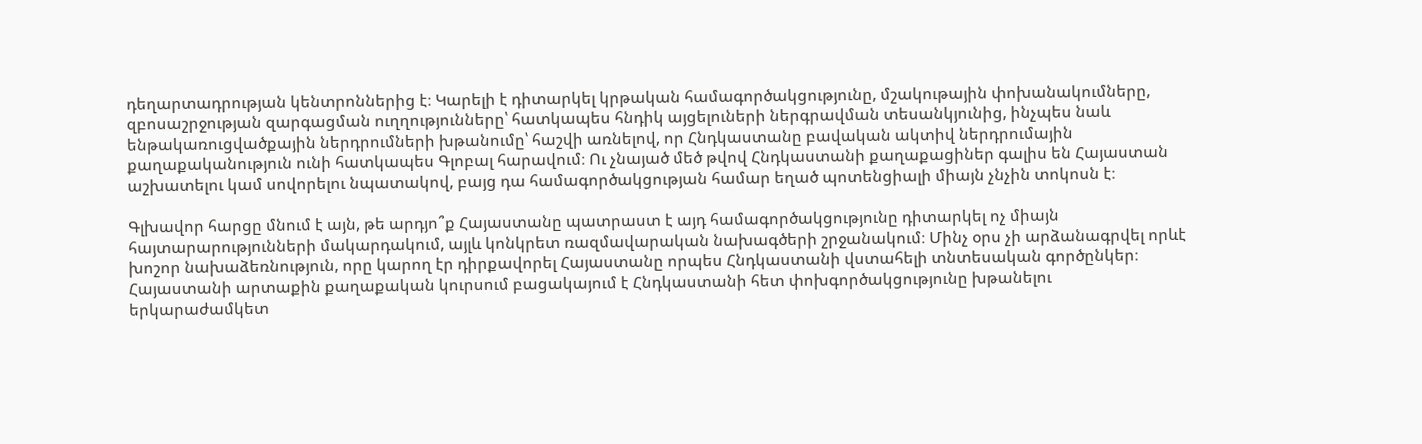դեղարտադրության կենտրոններից է։ Կարելի է դիտարկել կրթական համագործակցությունը, մշակութային փոխանակումները, զբոսաշրջության զարգացման ուղղությունները՝ հատկապես հնդիկ այցելուների ներգրավման տեսանկյունից, ինչպես նաև ենթակառուցվածքային ներդրումների խթանումը՝ հաշվի առնելով, որ Հնդկաստանը բավական ակտիվ ներդրումային քաղաքականություն ունի հատկապես Գլոբալ հարավում։ Ու չնայած մեծ թվով Հնդկաստանի քաղաքացիներ գալիս են Հայաստան աշխատելու կամ սովորելու նպատակով, բայց դա համագործակցության համար եղած պոտենցիալի միայն չնչին տոկոսն է։

Գլխավոր հարցը մնում է այն, թե արդյո՞ք Հայաստանը պատրաստ է այդ համագործակցությունը դիտարկել ոչ միայն հայտարարությունների մակարդակում, այլև կոնկրետ ռազմավարական նախագծերի շրջանակում։ Մինչ օրս չի արձանագրվել որևէ խոշոր նախաձեռնություն, որը կարող էր դիրքավորել Հայաստանը որպես Հնդկաստանի վստահելի տնտեսական գործընկեր։ Հայաստանի արտաքին քաղաքական կուրսում բացակայում է Հնդկաստանի հետ փոխգործակցությունը խթանելու երկարաժամկետ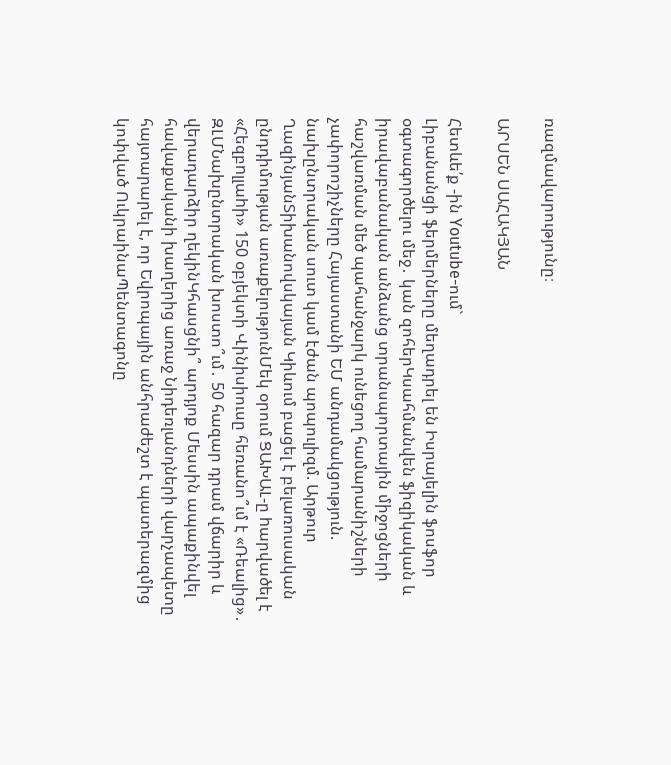ռազմավարությունը։

ԱՐՍԵՆ ՍԱՀԱԿՅԱՆ

Հետևե՛ք -ին Youtube-ում`
Լիբանանցի ֆերմերները մեղադրել են Իսրայելին ֆոսֆոր օգտագործելու մեջ․ կան զոհերԿսահմանվեն ֆիզիկական և իրավաբանական անձանց տրանսպորտային միջոցների հաշվառման մեծ պահանջարկ ունեցող համարանիշների չափորոշիչները Հայաստանի ԵՄ անդամակցություն. նախընտրական սուտ կամ էժան պոպուլիզմ. Արթուր ՂազինյանՏիխանովսկայան Կիևում բացել է բելառուսական ընդդիմության առաքելությունՄեկ օրում ՑԱԽԱԼ-ը hարվածել է «Հեզբnլլաhի» 150 օբյեկտի Վինիսիուսը հեռանո՞ւմ է «Ռեալից»․ ԶԼՄՆախընտրական խոստո՞ւմ․ 50 հազար դրամ վճարիր և վերադարձիր ղեկինԿհասցնի՞ արդյոք Մեսսին ապաքինվել հավաքականի խաղերից առաջ Նիդեռլանդների վարչապետը հայտարարել է, որ Եվրոպային անհրաժեշտ է պատերազմից կոփված ՈւկրաինաՊենտագոնը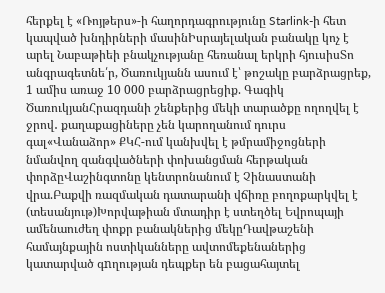հերքել է «Ռոյթերս»-ի հաղորդագրությունը Starlink-ի հետ կապված խնդիրների մասինԻսրայելական բանակը կոչ է արել Նաբաթիեի բնակչությանը հեռանալ երկրի հյուսիսՏո անգրագետնե՛ր, Ծառուկյանն ասում է՝ թոշակը բարձրացրեք, 1 ամիս առաջ 10 000 բարձրացրեցիք. Գագիկ ԾառուկյանՀրազդանի շենքերից մեկի տարածքը ողողվել է ջրով․ քաղաքացիները չեն կարողանում դուրս գալ«Վանաձոր» ՔԿՀ-ում կանխվել է թմրամիջոցների նմանվող զանգվածների փոխանցման հերթական փորձըՎաշինգտոնը կենտրոնանում է Չինաստանի վրա.Բաքվի ռազմական դատարանի վճիռը բողոքարկվել է (տեսանյութ)Խորվաթիան մտադիր է ստեղծել Եվրոպայի ամենաուժեղ փոքր բանակներից մեկըԴավթաշենի համայնքային ոստիկանները ավտոմեքենաներից կատարված գnղության դեպքեր են բացահայտել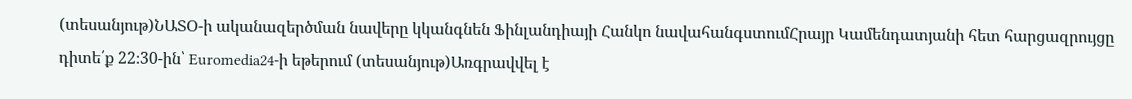(տեսանյութ)ՆԱՏՕ-ի ականազերծման նավերը կկանգնեն Ֆինլանդիայի Հանկո նավահանգստումՀրայր Կամենդատյանի հետ հարցազրույցը դիտե՛ք 22։30-ին՝ Euromedia24-ի եթերում (տեսանյութ)Առգրավվել է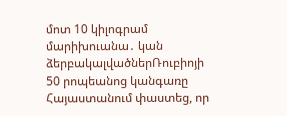մոտ 10 կիլոգրամ մարիխուանա․ կան ձերբակալվածներՌուբիոյի 50 րոպեանոց կանգառը Հայաստանում փաստեց, որ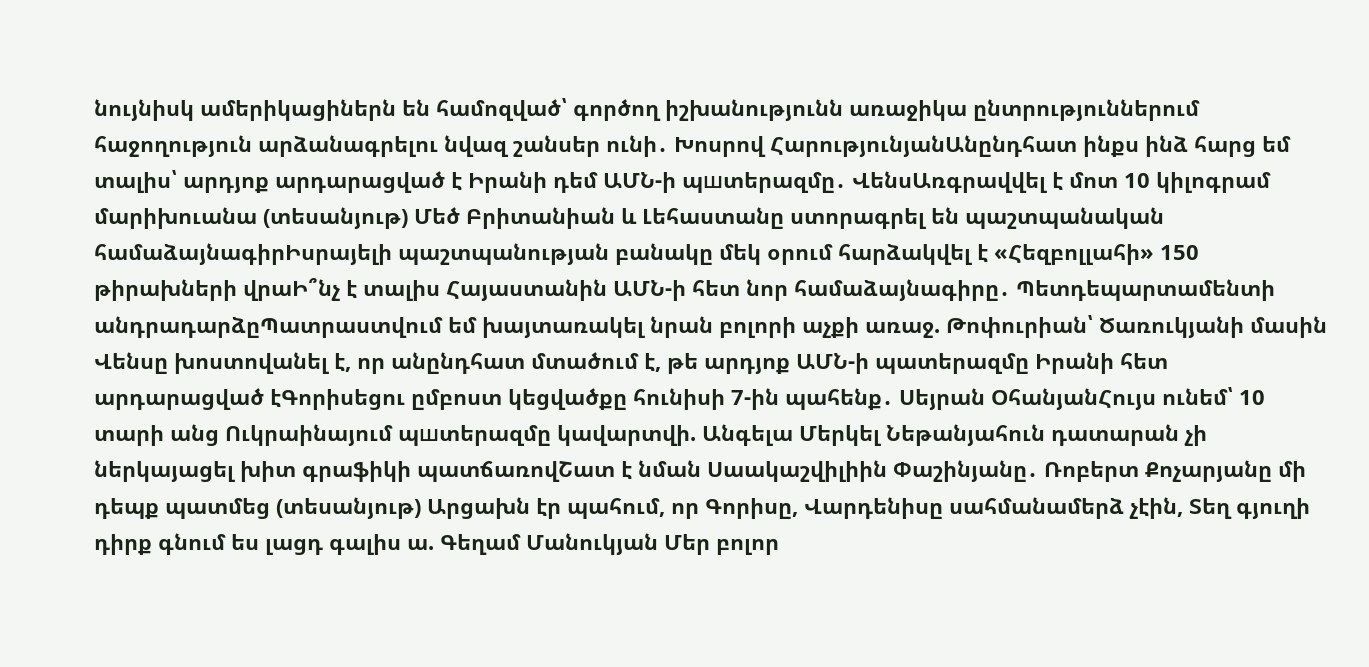նույնիսկ ամերիկացիներն են համոզված՝ գործող իշխանությունն առաջիկա ընտրություններում հաջողություն արձանագրելու նվազ շանսեր ունի․ Խոսրով ՀարությունյանԱնընդհատ ինքս ինձ հարց եմ տալիս՝ արդյոք արդարացված է Իրանի դեմ ԱՄՆ-ի պшտերազմը․ ՎենսԱռգրավվել է մոտ 10 կիլոգրամ մարիխուանա (տեսանյութ) Մեծ Բրիտանիան և Լեհաստանը ստորագրել են պաշտպանական համաձայնագիրԻսրայելի պաշտպանության բանակը մեկ օրում հարձակվել է «Հեզբոլլահի» 150 թիրախների վրաԻ՞նչ է տալիս Հայաստանին ԱՄՆ-ի հետ նոր համաձայնագիրը․ Պետդեպարտամենտի անդրադարձըՊատրաստվում եմ խայտառակել նրան բոլորի աչքի առաջ. Թոփուրիան՝ Ծառուկյանի մասին Վենսը խոստովանել է, որ անընդհատ մտածում է, թե արդյոք ԱՄՆ-ի պատերազմը Իրանի հետ արդարացված էԳորիսեցու ըմբոստ կեցվածքը հունիսի 7-ին պահենք․ Սեյրան ՕհանյանՀույս ունեմ՝ 10 տարի անց Ուկրաինայում պшտերազմը կավարտվի. Անգելա Մերկել Նեթանյահուն դատարան չի ներկայացել խիտ գրաֆիկի պատճառովՇատ է նման Սաակաշվիլիին Փաշինյանը․ Ռոբերտ Քոչարյանը մի դեպք պատմեց (տեսանյութ) Արցախն էր պահում, որ Գորիսը, Վարդենիսը սահմանամերձ չէին, Տեղ գյուղի դիրք գնում ես լացդ գալիս ա. Գեղամ Մանուկյան Մեր բոլոր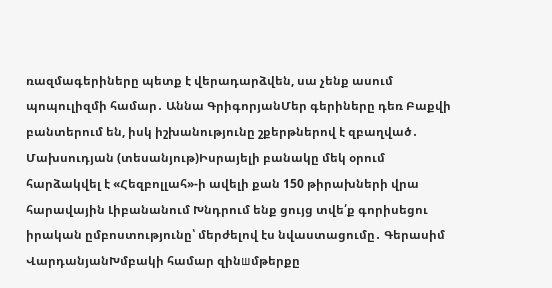ռազմագերիները պետք է վերադարձվեն, սա չենք ասում պոպուլիզմի համար․ Աննա ԳրիգորյանՄեր գերիները դեռ Բաքվի բանտերում են, իսկ իշխանությունը շքերթներով է զբաղված․ Մախսուդյան (տեսանյութ)Իսրայելի բանակը մեկ օրում հարձակվել է «Հեզբոլլահ»-ի ավելի քան 150 թիրախների վրա հարավային Լիբանանում Խնդրում ենք ցույց տվե՛ք գորիսեցու իրական ըմբոստությունը՝ մերժելով էս նվաստացումը․ Գերասիմ ՎարդանյանԽմբակի համար զինшմթերքը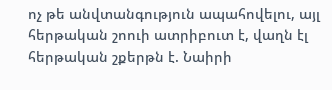ոչ թե անվտանգություն ապահովելու, այլ հերթական շոուի ատրիբուտ է, վաղն էլ հերթական շքերթն է. Նաիրի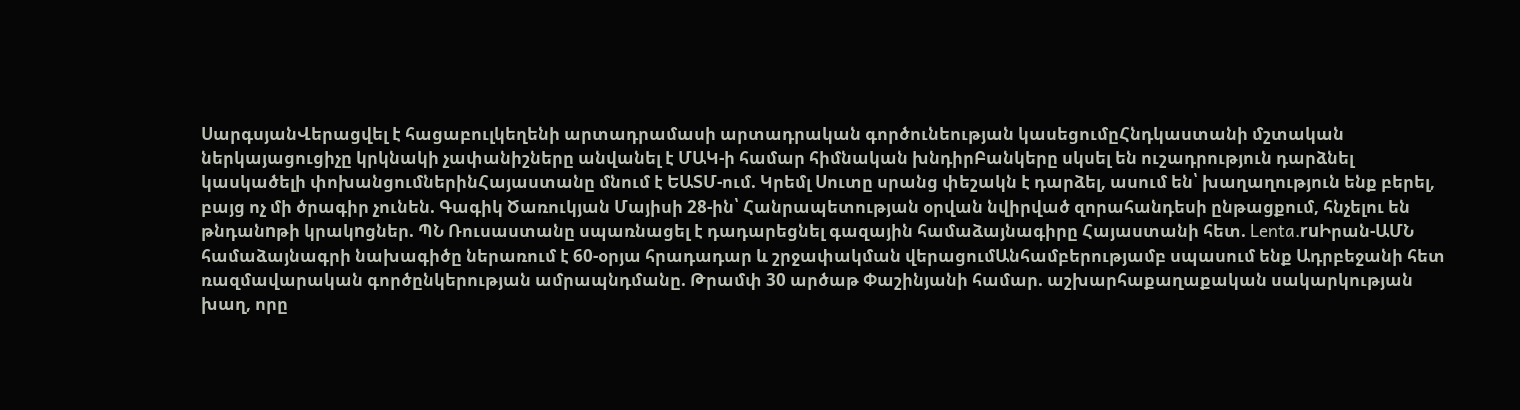ՍարգսյանՎերացվել է հացաբուլկեղենի արտադրամասի արտադրական գործունեության կասեցումըՀնդկաստանի մշտական ներկայացուցիչը կրկնակի չափանիշները անվանել է ՄԱԿ-ի համար հիմնական խնդիրԲանկերը սկսել են ուշադրություն դարձնել կասկածելի փոխանցումներինՀայաստանը մնում է ԵԱՏՄ-ում. Կրեմլ Սուտը սրանց փեշակն է դարձել, ասում են՝ խաղաղություն ենք բերել, բայց ոչ մի ծրագիր չունեն. Գագիկ Ծառուկյան Մայիսի 28-ին՝ Հանրապետության օրվան նվիրված զորահանդեսի ընթացքում, հնչելու են թնդանnթի կրակnցներ. ՊՆ Ռուսաստանը սպառնացել է դադարեցնել գազային համաձայնագիրը Հայաստանի հետ. Lenta.ruԻրան-ԱՄՆ համաձայնագրի նախագիծը ներառում է 60-օրյա հրադադար և շրջափակման վերացումԱնհամբերությամբ սպասում ենք Ադրբեջանի հետ ռազմավարական գործընկերության ամրապնդմանը. Թրամփ 30 արծաթ Փաշինյանի համար. աշխարհաքաղաքական սակարկության խաղ, որը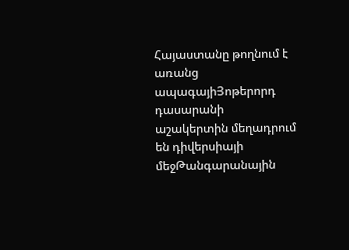Հայաստանը թողնում է առանց ապագայիՅոթերորդ դասարանի աշակերտին մեղադրում են դիվերսիայի մեջԹանգարանային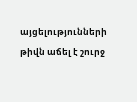այցելությունների թիվն աճել է շուրջ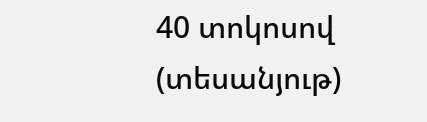40 տոկոսով (տեսանյութ)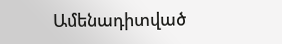Ամենադիտված